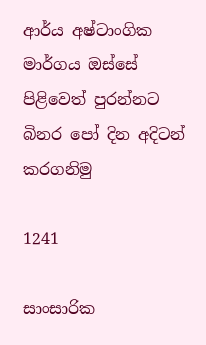ආර්ය අෂ්ටාංගික මාර්ගය ඔස්සේ පිළිවෙත් පුරන්නට බිනර පෝ දින අදිටන් කරගනිමු

1241

සාංසාරික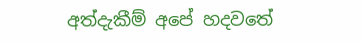අත්දැකීම් අපේ හදවතේ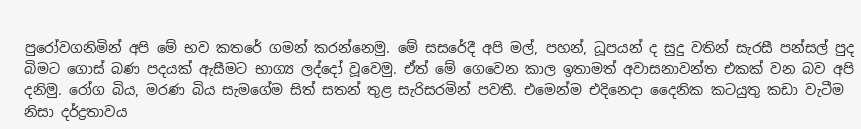පුරෝවගනිමින් අපි මේ භව කතරේ ගමන් කරන්නෙමු. මේ සසරේදී අපි මල්, පහන්, ධූපයන් ද සුදු වතින් සැරසී පන්සල් පුද බිමට ගොස් බණ පදයක් ඇසීමට භාග්‍ය ලද්දෝ වූවෙමු. ඒත් මේ ගෙවෙන කාල ඉතාමත් අවාසනාවන්ත එකක් වන බව අපි දනිමු. රෝග බිය, මරණ බිය සැමගේම සිත් සතන් තුළ සැරිසරමින් පවතී. එමෙන්ම එදිනෙදා දෛනික කටයුතු කඩා වැටීම නිසා දර්ද්‍රතාවය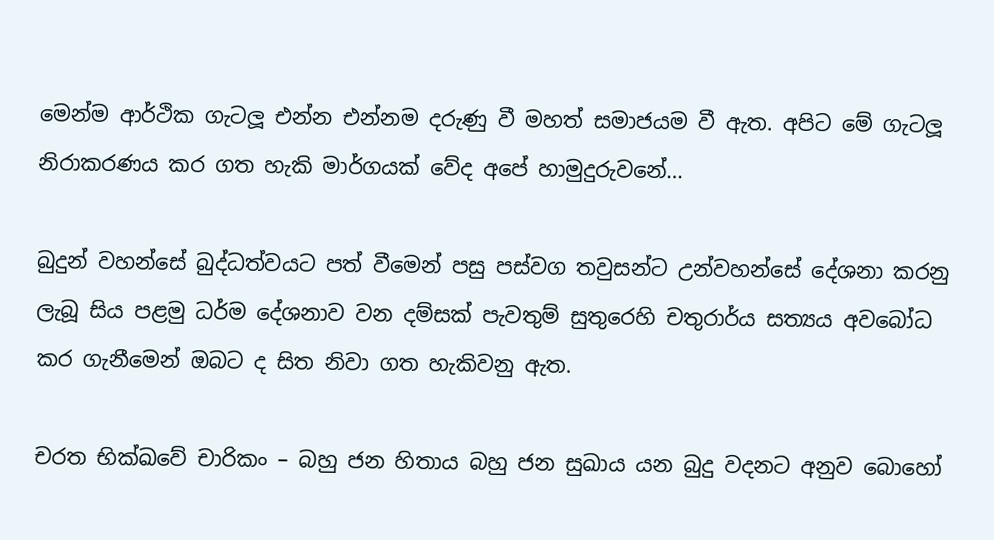මෙන්ම ආර්ථික ගැටලූ එන්න එන්නම දරුණු වී මහත් සමාජයම වී ඇත. අපිට මේ ගැටලූ නිරාකරණය කර ගත හැකි මාර්ගයක් වේද අපේ හාමුදුරුවනේ…

බුදුන් වහන්සේ බුද්ධත්වයට පත් වීමෙන් පසු පස්වග තවුසන්ට උන්වහන්සේ දේශනා කරනු ලැබූ සිය පළමු ධර්ම දේශනාව වන දම්සක් පැවතුම් සුතුරෙහි චතුරාර්ය සත්‍යය අවබෝධ කර ගැනීමෙන් ඔබට ද සිත නිවා ගත හැකිවනු ඇත.

චරත භික්ඛවේ චාරිකං – බහු ජන හිතාය බහු ජන සුඛාය යන බුදු වදනට අනුව බොහෝ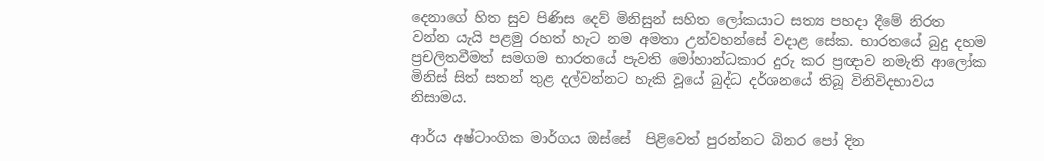දෙනාගේ හිත සුව පිණිස දෙව් මිනිසුන් සහිත ලෝකයාට සත්‍ය පහදා දීමේ නිරත වන්න යැයි පළමු රහත් හැට නම අමතා උන්වහන්සේ වදාළ සේක. භාරතයේ බුදු දහම ප්‍රචලිතවීමත් සමගම භාරතයේ පැවති මෝහාන්ධකාර දුරු කර ප්‍රඥාව නමැති ආලෝක මිනිස් සිත් සතන් තුළ දල්වන්නට හැකි වූයේ බුද්ධ දර්ශනයේ තිබූ විනිවිදභාවය නිසාමය.

ආර්ය අෂ්ටාංගික මාර්ගය ඔස්සේ  පිළිවෙත් පුරන්නට බිනර පෝ දින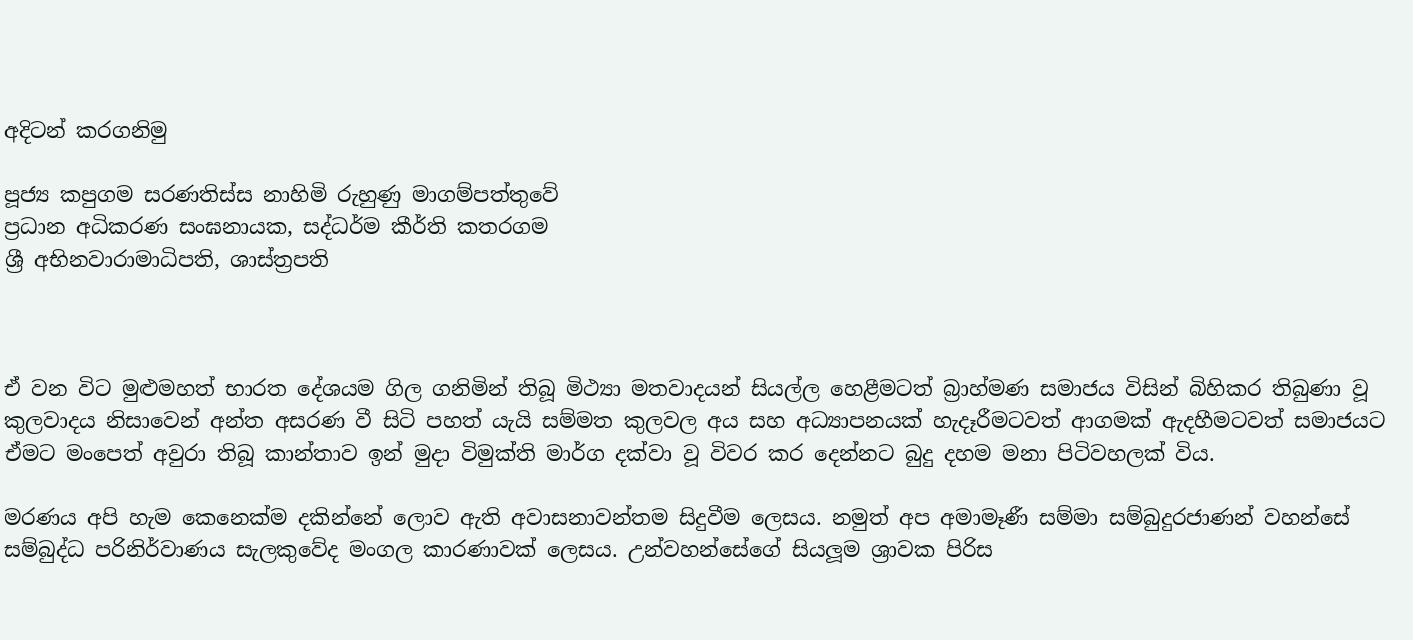අදිටන් කරගනිමු

පූජ්‍ය කපුගම සරණතිස්ස නාහිමි රුහුණු මාගම්පත්තුවේ
ප්‍රධාන අධිකරණ සංඝනායක, සද්ධර්ම කීර්ති කතරගම
ශ්‍රී අභිනවාරාමාධිපති, ශාස්ත්‍රපති



ඒ වන විට මුළුමහත් භාරත දේශයම ගිල ගනිමින් තිබූ මිථ්‍යා මතවාදයන් සියල්ල හෙළීමටත් බ්‍රාහ්මණ සමාජය විසින් බිහිකර තිබුණා වූ කුලවාදය නිසාවෙන් අන්ත අසරණ වී සිටි පහත් යැයි සම්මත කුලවල අය සහ අධ්‍යාපනයක් හැදෑරීමටවත් ආගමක් ඇදහීමටවත් සමාජයට ඒමට මංපෙත් අවුරා තිබූ කාන්තාව ඉන් මුදා විමුක්ති මාර්ග දක්වා වූ විවර කර දෙන්නට බුදු දහම මනා පිටිවහලක් විය.

මරණය අපි හැම කෙනෙක්ම දකින්නේ ලොව ඇති අවාසනාවන්තම සිදුවීම ලෙසය. නමුත් අප අමාමෑණී සම්මා සම්බුදුරජාණන් වහන්සේ සම්බුද්ධ පරිනිර්වාණය සැලකුවේද මංගල කාරණාවක් ලෙසය. උන්වහන්සේගේ සියලූම ශ්‍රාවක පිරිස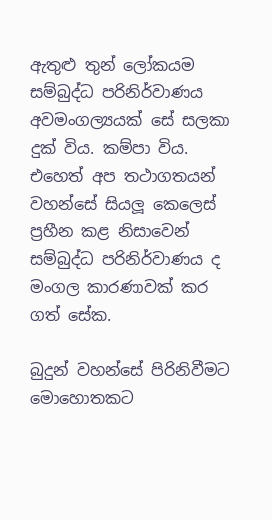ඇතුළු තුන් ලෝකයම සම්බුද්ධ පරිනිර්වාණය අවමංගල්‍යයක් සේ සලකා දුක් විය. කම්පා විය. එහෙත් අප තථාගතයන් වහන්සේ සියලූ කෙලෙස් ප්‍රහීන කළ නිසාවෙන් සම්බුද්ධ පරිනිර්වාණය ද මංගල කාරණාවක් කර ගත් සේක.

බුදුන් වහන්සේ පිරිනිවීමට මොහොතකට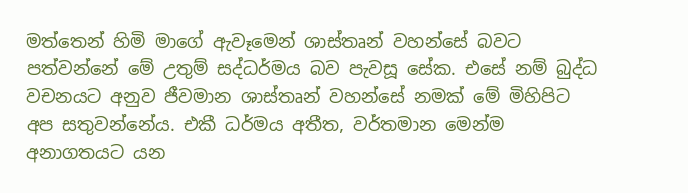මත්තෙන් හිමි මාගේ ඇවෑමෙන් ශාස්තෘන් වහන්සේ බවට පත්වන්නේ මේ උතුම් සද්ධර්මය බව පැවසූ සේක. එසේ නම් බුද්ධ වචනයට අනුව ජීවමාන ශාස්තෘන් වහන්සේ නමක් මේ මිහිපිට අප සතුවන්නේය. එකී ධර්මය අතීත, වර්තමාන මෙන්ම අනාගතයට යන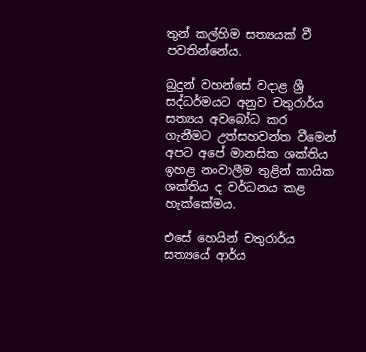තුන් කල්හිම සත්‍යයක් වී පවතින්නේය.

බුදුන් වහන්සේ වදාළ ශ්‍රී සද්ධර්මයට අනුව චතුරාර්ය සත්‍යය අවබෝධ කර ගැනීමට උත්සහවන්ත වීමෙන් අපට අපේ මානසික ශක්තිය ඉහළ නංවාලීම තුළින් කායික ශක්තිය ද වර්ධනය කළ හැක්කේමය.

එසේ හෙයින් චතුරාර්ය සත්‍යයේ ආර්ය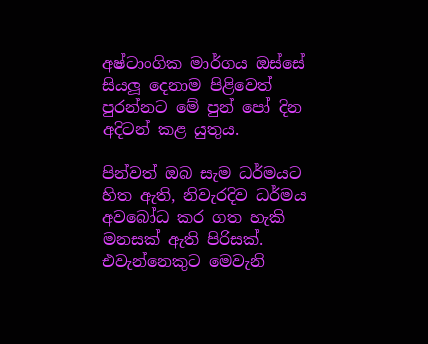අෂ්ටාංගික මාර්ගය ඔස්සේ සියලූ දෙනාම පිළිවෙත් පුරන්නට මේ පුන් පෝ දින අදිටන් කළ යුතුය.

පින්වත් ඔබ සැම ධර්මයට හිත ඇති, නිවැරදිව ධර්මය අවබෝධ කර ගත හැකි මනසක් ඇති පිරිසක්. එවැන්නෙකුට මෙවැනි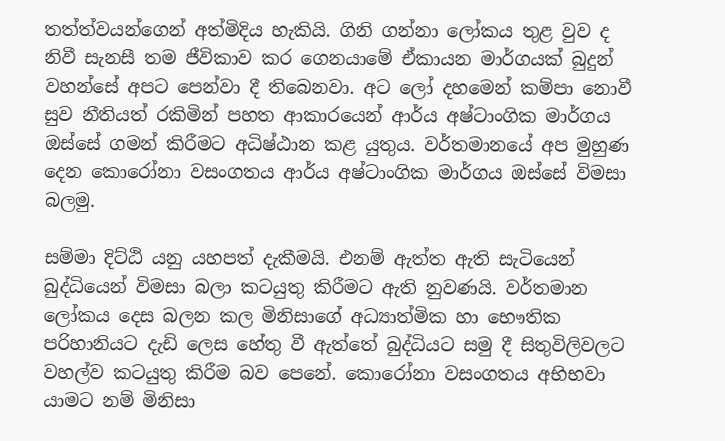තත්ත්වයන්ගෙන් අත්මිදිය හැකියි. ගිනි ගන්නා ලෝකය තුළ වුව ද නිවී සැනසී තම ජීවිකාව කර ගෙනයාමේ ඒකායන මාර්ගයක් බුදුන් වහන්සේ අපට පෙන්වා දී තිබෙනවා. අට ලෝ දහමෙන් කම්පා නොවී සුව නීතියත් රකිමින් පහත ආකාරයෙන් ආර්ය අෂ්ටාංගික මාර්ගය ඔස්සේ ගමන් කිරීමට අධිෂ්ඨාන කළ යුතුය. වර්තමානයේ අප මුහුණ දෙන කොරෝනා වසංගතය ආර්ය අෂ්ටාංගික මාර්ගය ඔස්සේ විමසා බලමු.

සම්මා දිට්ඨි යනු යහපත් දැකීමයි. එනම් ඇත්ත ඇති සැටියෙන් බුද්ධියෙන් විමසා බලා කටයුතු කිරීමට ඇති නුවණයි. වර්තමාන ලෝකය දෙස බලන කල මිනිසාගේ අධ්‍යාත්මික හා භෞතික පරිහානියට දැඩි ලෙස හේතු වී ඇත්තේ බුද්ධියට සමු දී සිතුවිලිවලට වහල්ව කටයුතු කිරීම බව පෙනේ. කොරෝනා වසංගතය අභිභවා යාමට නම් මිනිසා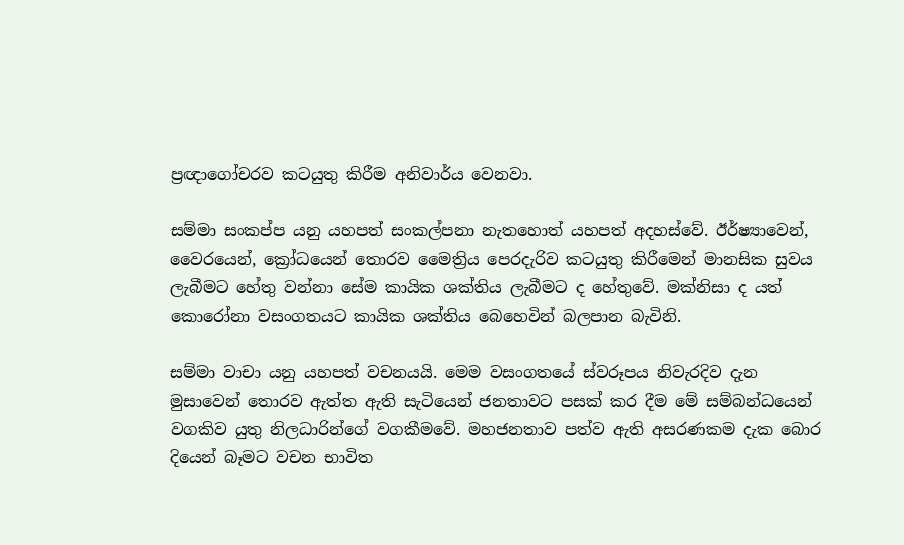ප්‍රඥාගෝචරව කටයුතු කිරීම අනිවාර්ය වෙනවා.

සම්මා සංකප්ප යනු යහපත් සංකල්පනා නැතහොත් යහපත් අදහස්වේ. ඊර්ෂ්‍යාවෙන්, වෛරයෙන්, ක්‍රෝධයෙන් තොරව මෛත්‍රිය පෙරදැරිව කටයුතු කිරීමෙන් මානසික සුවය ලැබීමට හේතු වන්නා සේම කායික ශක්තිය ලැබීමට ද හේතුවේ. මක්නිසා ද යත් කොරෝනා වසංගතයට කායික ශක්තිය බෙහෙවින් බලපාන බැවිනි.

සම්මා වාචා යනු යහපත් වචනයයි. මෙම වසංගතයේ ස්වරූපය නිවැරදිව දැන මුසාවෙන් තොරව ඇත්ත ඇති සැටියෙන් ජනතාවට පසක් කර දීම මේ සම්බන්ධයෙන් වගකිව යුතු නිලධාරින්ගේ වගකීමවේ. මහජනතාව පත්ව ඇති අසරණකම දැක බොර දියෙන් බෑමට වචන භාවිත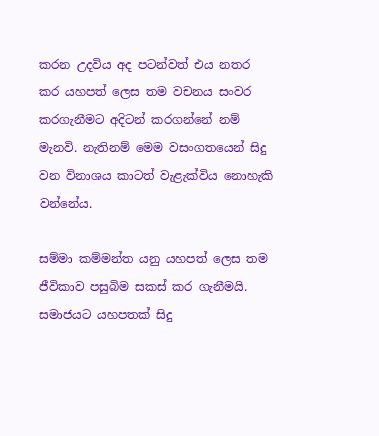කරන උදවිය අද පටන්වත් එය නතර කර යහපත් ලෙස තම වචනය සංවර කරගැනීමට අදිටන් කරගන්නේ නම් මැනවි. නැතිනම් මෙම වසංගතයෙන් සිදු වන විනාශය කාටත් වැළැක්විය නොහැකි වන්නේය.

සම්මා කම්මන්ත යනු යහපත් ලෙස තම ජීවිකාව පසුබිම සකස් කර ගැනීමයි. සමාජයට යහපතක් සිදු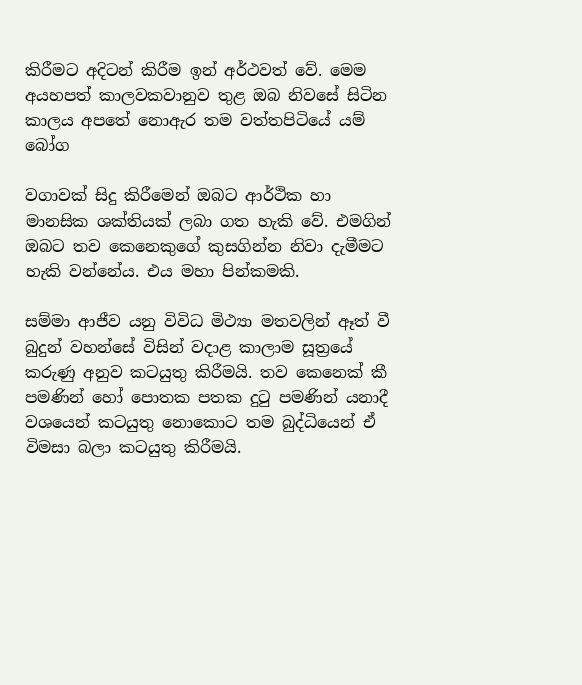කිරීමට අදිටන් කිරීම ඉන් අර්ථවත් වේ. මෙම අයහපත් කාලවකවානුව තුළ ඔබ නිවසේ සිටින කාලය අපතේ නොඇර තම වත්තපිටියේ යම් බෝග

වගාවක් සිදු කිරීමෙන් ඔබට ආර්ථික හා මානසික ශක්තියක් ලබා ගත හැකි වේ. එමගින් ඔබට තව කෙනෙකුගේ කුසගින්න නිවා දැමීමට හැකි වන්නේය. එය මහා පින්කමකි.

සම්මා ආජීව යනු විවිධ මිථ්‍යා මතවලින් ඈත් වී බුදුන් වහන්සේ විසින් වදාළ කාලාම සූත්‍රයේ කරුණු අනුව කටයුතු කිරීමයි. තව කෙනෙක් කී පමණින් හෝ පොතක පතක දුටු පමණින් යනාදී වශයෙන් කටයුතු නොකොට තම බුද්ධියෙන් ඒ විමසා බලා කටයුතු කිරීමයි.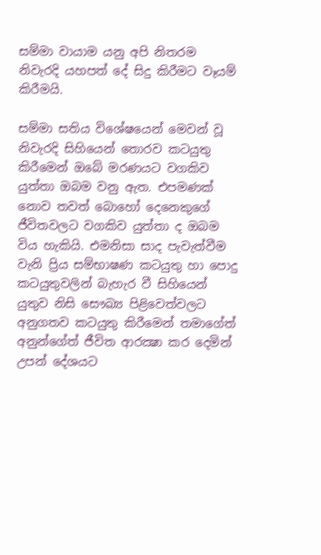සම්මා වායාම යනු අපි නිතරම නිවැරදි යහපත් දේ සිදු කිරීමට වෑයම් කිරීමයි.

සම්මා සතිය විශේෂයෙන් මෙවන් වූ නිවැරදි සිහියෙන් තොරව කටයුතු කිරීමෙන් ඔබේ මරණයට වගකිව යුත්තා ඔබම වනු ඇත. එපමණක් නොව තවත් බොහෝ දෙනෙකුගේ ජීවිතවලට වගකිව යුත්තා ද ඔබම විය හැකියි. එමනිසා සාද පැවැත්වීම වැනි ප්‍රිය සම්භාෂණ කටයුතු හා පොදු කටයුතුවලින් බැහැර වී සිහියෙන් යුතුව නිසි සෞඛ්‍ය පිළිවෙත්වලට අනුගතව කටයුතු කිරීමෙන් තමාගේත් අනුන්ගේත් ජීවිත ආරක්‍ෂා කර දෙමින් උපන් දේශයට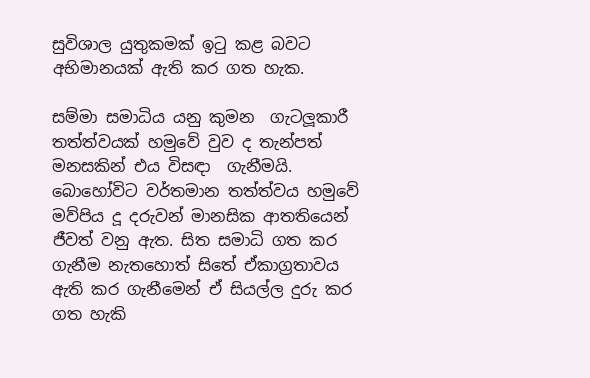සුවිශාල යුතුකමක් ඉටු කළ බවට අභිමානයක් ඇති කර ගත හැක.

සම්මා සමාධිය යනු කුමන  ගැටලූකාරී තත්ත්වයක් හමුවේ වුව ද තැන්පත් මනසකින් එය විසඳා  ගැනීමයි. බොහෝවිට වර්තමාන තත්ත්වය හමුවේ මව්පිය දූ දරුවන් මානසික ආතතියෙන් ජීවත් වනු ඇත. සිත සමාධි ගත කර ගැනීම නැතහොත් සිතේ ඒකාග්‍රතාවය ඇති කර ගැනීමෙන් ඒ සියල්ල දුරු කර ගත හැකි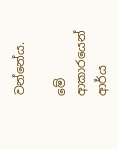වන්නේය.

මේ ආකාරයෙන් ආර්ය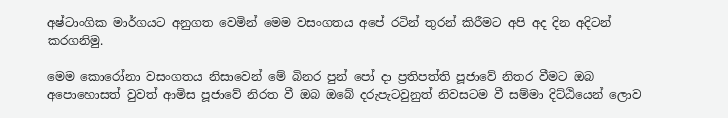අෂ්ටාංගික මාර්ගයට අනුගත වෙමින් මෙම වසංගතය අපේ රටින් තුරන් කිරීමට අපි අද දින අදිටන් කරගනිමු.

මෙම කොරෝනා වසංගතය නිසාවෙන් මේ බිනර පුන් පෝ දා ප්‍රතිපත්ති පූජාවේ නිතර වීමට ඔබ අපොහොසත් වුවත් ආමිස පූජාවේ නිරත වී ඔබ ඔබේ දරුපැටවුනුත් නිවසටම වී සම්මා දිට්ඨියෙන් ලොව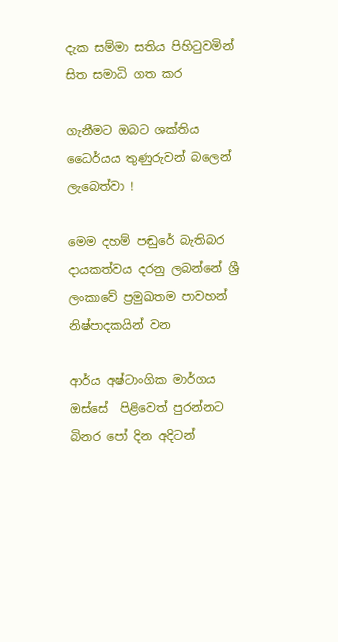දැක සම්මා සතිය පිහිටුවමින් සිත සමාධි ගත කර

ගැනීමට ඔබට ශක්තිය ධෛර්යය තුණුරුවන් බලෙන් ලැබෙත්වා !

මෙම දහම් පඬුරේ බැතිබර දායකත්වය දරනු ලබන්නේ ශ්‍රී ලංකාවේ ප්‍රමුඛතම පාවහන් නිෂ්පාදකයින් වන

ආර්ය අෂ්ටාංගික මාර්ගය ඔස්සේ  පිළිවෙත් පුරන්නට බිනර පෝ දින අදිටන්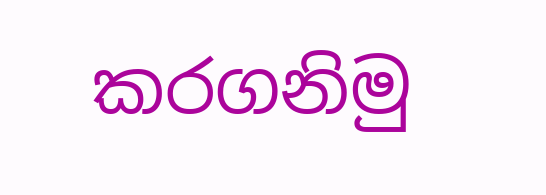කරගනිමු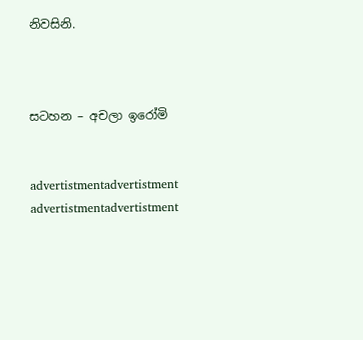නිවසිනි.



සටහන – අචලා ඉරෝමි


advertistmentadvertistment
advertistmentadvertistment